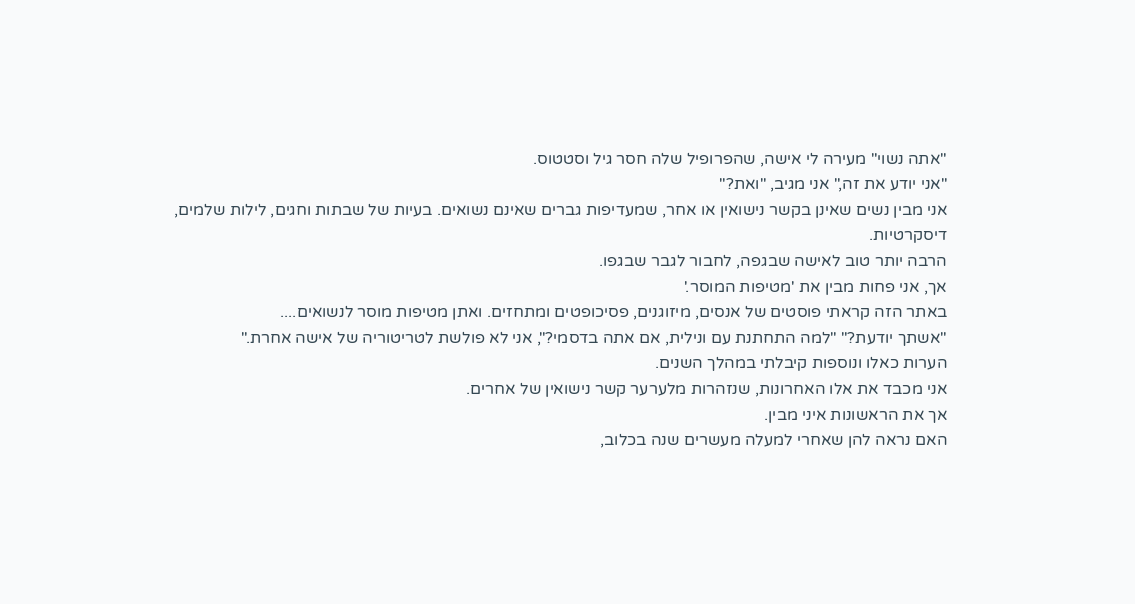"אתה נשוי" מעירה לי אישה, שהפרופיל שלה חסר גיל וסטטוס.
"אני יודע את זה," אני מגיב, "ואת?"
אני מבין נשים שאינן בקשר נישואין או אחר, שמעדיפות גברים שאינם נשואים. בעיות של שבתות וחגים, לילות שלמים, דיסקרטיות.
הרבה יותר טוב לאישה שבגפה, לחבור לגבר שבגפו.
אך, אני פחות מבין את 'מטיפות המוסר.'
באתר הזה קראתי פוסטים של אנסים, מיזוגנים, פסיכופטים ומתחזים. ואתן מטיפות מוסר לנשואים....
"אשתך יודעת?" "למה התחתנת עם ונילית, אם אתה בדסמי?", אני לא פולשת לטריטוריה של אישה אחרת."
הערות כאלו ונוספות קיבלתי במהלך השנים.
אני מכבד את אלו האחרונות, שנזהרות מלערער קשר נישואין של אחרים.
אך את הראשונות איני מבין.
האם נראה להן שאחרי למעלה מעשרים שנה בכלוב,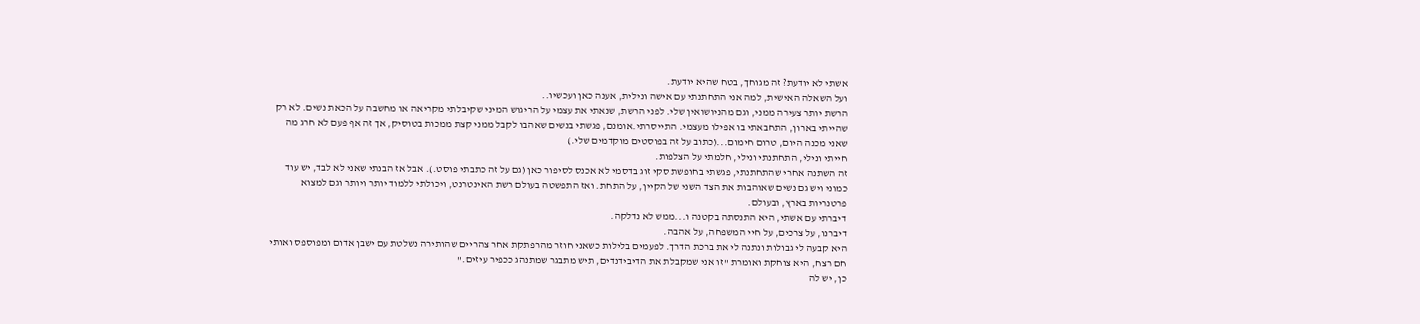אשתי לא יודעת? זה מגוחך, בטח שהיא יודעת.
ועל השאלה האישית, למה אני התחתנתי עם אישה ונילית, אענה כאן ועכשיו..
הרשת יותר צעירה ממני, וגם מהניושואין שלי. לפני הרשת, שנאתי את עצמי על הריגוש המיני שקיבלתי מקריאה או מחשבה על הכאת נשים. לא רק שהייתי בארון, התחבאתי בו אפילו מעצמי. התייסרתי.אומנם, פגשתי בנשים שאהבו לקבל ממני קצת ממכות בטוסיק, אך זה אף פעם לא חרג מה שאני מכנה היום, טרום חימום...(כתוב על זה בפוסטים מוקדמים שלי.)
חייתי ונילי, התחתנתי ונילי, חלמתי על הצלפות.
זה השתנה אחרי שהתחתנתי, פגשתי בחופשת סקי זוג בדסמי לא אכנס לסיפור כאן (גם על זה כתבתי פוסט.). אבל אז הבנתי שאני לא לבד, יש עוד כמוני ויש גם נשים שאוהבות את הצד השני של הקיין, על התחת. ואז התפשטה בעולם רשת האינטרנט, ויכולתי ללמוד יותר ויותר וגם למצוא פרטנריות בארץ, ובעולם.
דיברתי עם אשתי, היא התנסתה בקטנה ו...ממש לא נדלקה.
דיברנו, על צרכים, על חיי המשפחה, על אהבה.
היא קבעה לי גבולות ונתנה לי את ברכת הדרך. לפעמים בלילות כשאני חוזר מהרפתקת אחר צהריים שהותירה נשלטת עם ישבן אדום ומפוספס ואותי חם רצח, היא צוחקת ואומרת "זו אני שמקבלת את הדיבידנדים, תיש מתבגר שמתנהג ככפיר עיזים."
כן, יש לה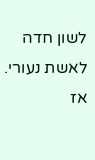לשון חדה לאשת נעורי.
אז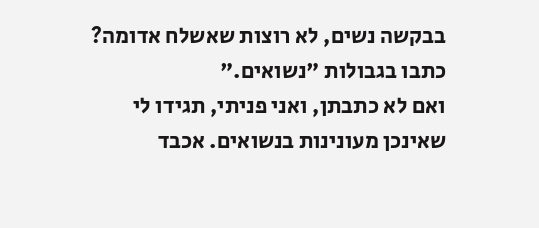בבקשה נשים, לא רוצות שאשלח אדומה? כתבו בגבולות "נשואים."
ואם לא כתבתן, ואני פניתי, תגידו לי שאינכן מעונינות בנשואים. אכבד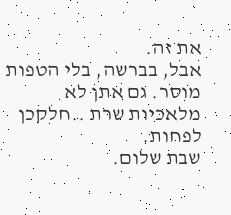את זה.
אבל, בברשה, בלי הטפות מוסר. גם אתן לא מלאכיות שרת ..חלקכן לפחות.
שבת שלום.